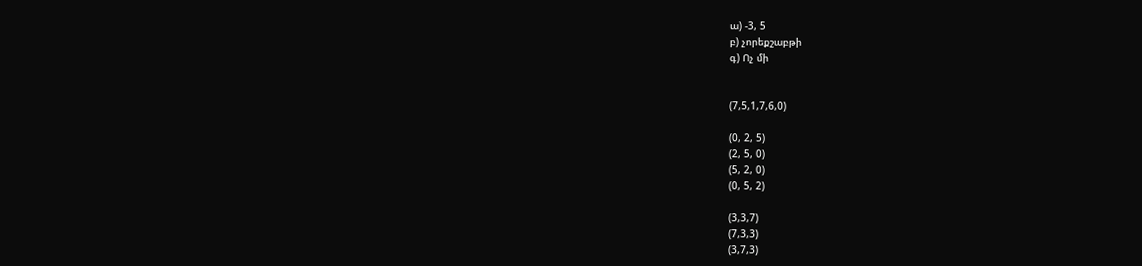ա) -3, 5
բ) չորեքշաբթի
գ) Ոչ մի


(7,5,1,7,6,0)

(0, 2, 5)
(2, 5, 0)
(5, 2, 0)
(0, 5, 2)

(3,3,7)
(7,3,3)
(3,7,3)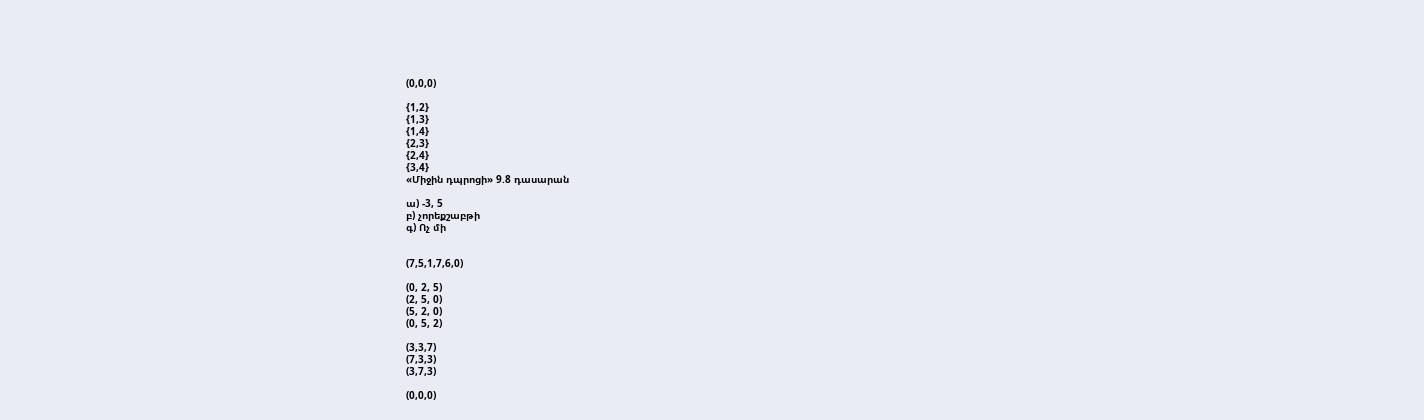(0,0,0)

{1,2}
{1,3}
{1,4}
{2,3}
{2,4}
{3,4}
«Միջին դպրոցի» 9.8 դասարան

ա) -3, 5
բ) չորեքշաբթի
գ) Ոչ մի


(7,5,1,7,6,0)

(0, 2, 5)
(2, 5, 0)
(5, 2, 0)
(0, 5, 2)

(3,3,7)
(7,3,3)
(3,7,3)

(0,0,0)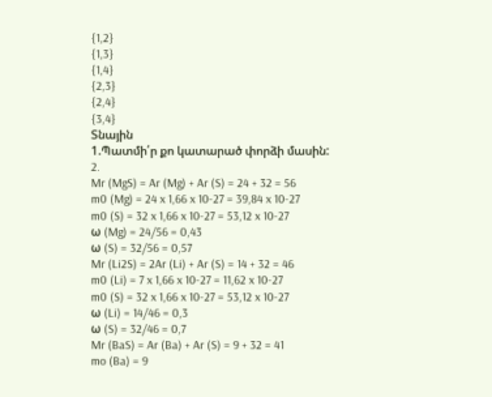{1,2}
{1,3}
{1,4}
{2,3}
{2,4}
{3,4}
Տնային
1.Պատմի՛ր քո կատարած փորձի մասին:
2.
Mr (MgS) = Ar (Mg) + Ar (S) = 24 + 32 = 56
m0 (Mg) = 24 x 1,66 x 10-27 = 39,84 x 10-27
m0 (S) = 32 x 1,66 x 10-27 = 53,12 x 10-27
ω (Mg) = 24/56 = 0,43
ω (S) = 32/56 = 0,57
Mr (Li2S) = 2Ar (Li) + Ar (S) = 14 + 32 = 46
m0 (Li) = 7 x 1,66 x 10-27 = 11,62 x 10-27
m0 (S) = 32 x 1,66 x 10-27 = 53,12 x 10-27
ω (Li) = 14/46 = 0,3
ω (S) = 32/46 = 0,7
Mr (BaS) = Ar (Ba) + Ar (S) = 9 + 32 = 41
mo (Ba) = 9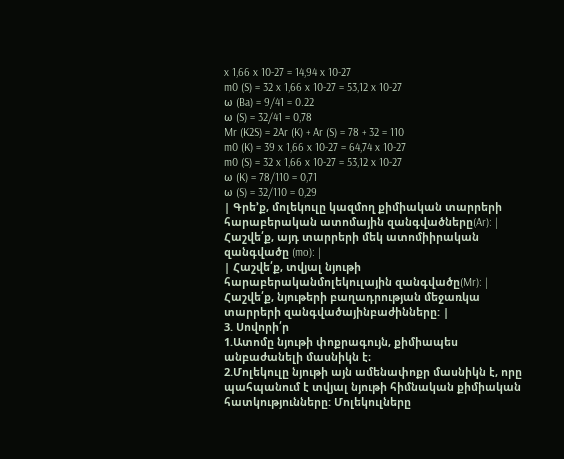x 1,66 x 10-27 = 14,94 x 10-27
m0 (S) = 32 x 1,66 x 10-27 = 53,12 x 10-27
ω (Ba) = 9/41 = 0.22
ω (S) = 32/41 = 0,78
Mr (K2S) = 2Ar (K) + Ar (S) = 78 + 32 = 110
m0 (K) = 39 x 1,66 x 10-27 = 64,74 x 10-27
m0 (S) = 32 x 1,66 x 10-27 = 53,12 x 10-27
ω (K) = 78/110 = 0,71
ω (S) = 32/110 = 0,29
| Գրե’ք, մոլեկուլը կազմող քիմիական տարրերի հարաբերական ատոմային զանգվածները(Ar): | Հաշվե՛ք, այդ տարրերի մեկ ատոմիիրական զանգվածը (mo): |
| Հաշվե՛ք, տվյալ նյութի հարաբերականմոլեկուլային զանգվածը(Mr): | Հաշվե՛ք, նյութերի բաղադրության մեջառկա տարրերի զանգվածայինբաժինները: |
3. Սովորի՛ր
1.Ատոմը նյութի փոքրագույն, քիմիապես անբաժանելի մասնիկն է։
2.Մոլեկուլը նյութի այն ամենափոքր մասնիկն է, որը պահպանում է տվյալ նյութի հիմնական քիմիական հատկությունները: Մոլեկուլները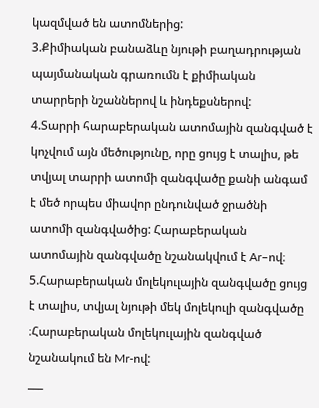կազմված են ատոմներից:
3.Քիմիական բանաձևը նյութի բաղադրության պայմանական գրառումն է քիմիական տարրերի նշաններով և ինդեքսներով:
4.Տարրի հարաբերական ատոմային զանգված է կոչվում այն մեծությունը, որը ցույց է տալիս, թե տվյալ տարրի ատոմի զանգվածը քանի անգամ է մեծ որպես միավոր ընդունված ջրածնի ատոմի զանգվածից: Հարաբերական ատոմային զանգվածը նշանակվում է Ar–ով։
5.Հարաբերական մոլեկուլային զանգվածը ցույց է տալիս, տվյալ նյութի մեկ մոլեկուլի զանգվածը ։Հարաբերական մոլեկուլային զանգված նշանակում են Mr-ով:
___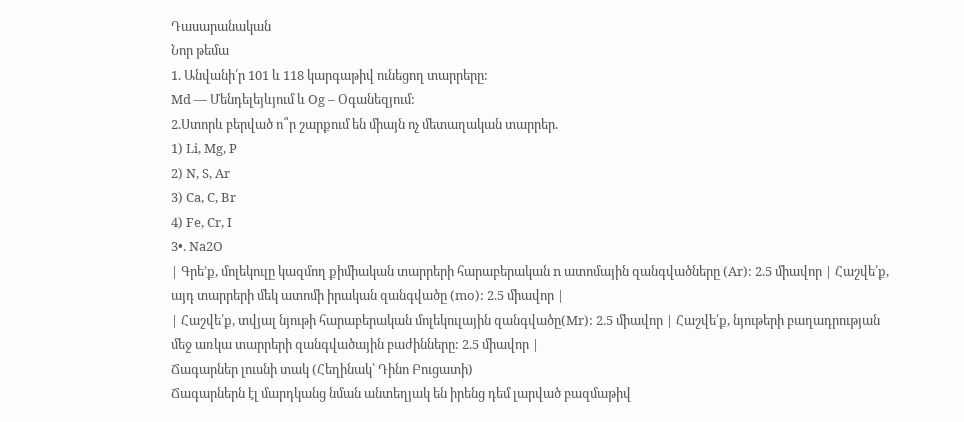Դասարանական
Նոր թեմա
1. Անվանի՛ր 101 և 118 կարգաթիվ ունեցող տարրերը:
Md — Մենդելեյևյում և Og – Օգանեզյում:
2.Ստորև բերված ո՞ր շարքում են միայն ոչ մետաղական տարրեր.
1) Li, Mg, P
2) N, S, Ar
3) Ca, C, Br
4) Fe, Cr, I
3•. Na2O
| Գրե’ք, մոլեկուլը կազմող քիմիական տարրերի հարաբերական n ատոմային զանգվածները (Ar): 2.5 միավոր | Հաշվե՛ք, այդ տարրերի մեկ ատոմի իրական զանգվածը (mo): 2.5 միավոր |
| Հաշվե՛ք, տվյալ նյութի հարաբերական մոլեկուլային զանգվածը(Mr): 2.5 միավոր | Հաշվե՛ք, նյութերի բաղադրության մեջ առկա տարրերի զանգվածային բաժինները: 2.5 միավոր |
Ճագարներ լուսնի տակ (Հեղինակ՝ Դինո Բուցատի)
Ճագարներն էլ մարդկանց նման անտեղյակ են իրենց դեմ լարված բազմաթիվ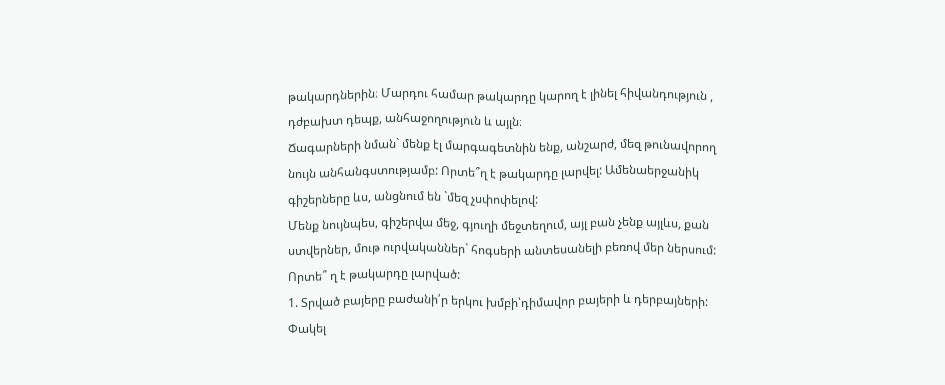թակարդներին։ Մարդու համար թակարդը կարող է լինել հիվանդություն , դժբախտ դեպք, անհաջողություն և այլն։
Ճագարների նման` մենք էլ մարգագետնին ենք, անշարժ, մեզ թունավորող նույն անհանգստությամբ: Որտե՞ղ է թակարդը լարվել: Ամենաերջանիկ գիշերները ևս, անցնում են `մեզ չսփոփելով:
Մենք նույնպես, գիշերվա մեջ, գյուղի մեջտեղում, այլ բան չենք այլևս, քան ստվերներ, մութ ուրվականներ` հոգսերի անտեսանելի բեռով մեր ներսում: Որտե՞ ղ է թակարդը լարված:
1. Տրված բայերը բաժանի՛ր երկու խմբի՝դիմավոր բայերի և դերբայների:
Փակել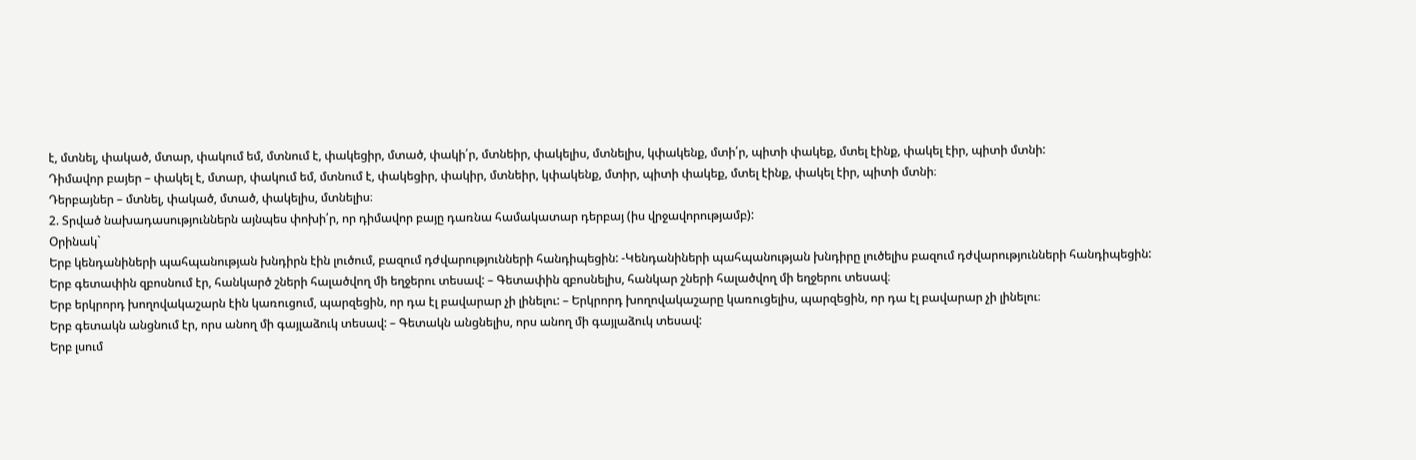է, մտնել, փակած, մտար, փակում եմ, մտնում է, փակեցիր, մտած, փակի՛ր, մտնեիր, փակելիս, մտնելիս, կփակենք, մտի՛ր, պիտի փակեք, մտել էինք, փակել էիր, պիտի մտնի:
Դիմավոր բայեր – փակել է, մտար, փակում եմ, մտնում է, փակեցիր, փակիր, մտնեիր, կփակենք, մտիր, պիտի փակեք, մտել էինք, փակել էիր, պիտի մտնի։
Դերբայներ – մտնել, փակած, մտած, փակելիս, մտնելիս։
2. Տրված նախադասություններն այնպես փոխի՛ր, որ դիմավոր բայը դառնա համակատար դերբայ (իս վրջավորությամբ):
Օրինակ`
Երբ կենդանիների պահպանության խնդիրն էին լուծում, բազում դժվարությունների հանդիպեցին: -Կենդանիների պահպանության խնդիրը լուծելիս բազում դժվարությունների հանդիպեցին:
Երբ գետափին զբոսնում էր, հանկարծ շների հալածվող մի եղջերու տեսավ: – Գետափին զբոսնելիս, հանկար շների հալածվող մի եղջերու տեսավ։
Երբ երկրորդ խողովակաշարն էին կառուցում, պարզեցին, որ դա էլ բավարար չի լինելու: – Երկրորդ խողովակաշարը կառուցելիս, պարզեցին, որ դա էլ բավարար չի լինելու։
Երբ գետակն անցնում էր, որս անող մի գայլաձուկ տեսավ: – Գետակն անցնելիս, որս անող մի գայլաձուկ տեսավ:
Երբ լսում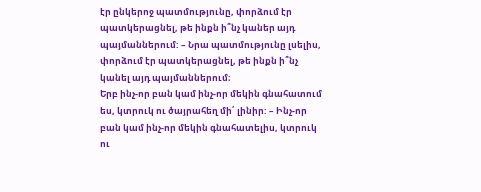էր ընկերոջ պատմությունը, փորձում էր պատկերացնել, թե ինքն ի՞նչ կաներ այդ պայմաններում: – Նրա պատմությունը լսելիս, փորձում էր պատկերացնել, թե ինքն ի՞նչ կանել այդ պայմաններում։
Երբ ինչ-որ բան կամ ինչ-որ մեկին գնահատում ես, կտրուկ ու ծայրահեղ մի՛ լինիր: – Ինչ-որ բան կամ ինչ-որ մեկին գնահատելիս, կտրուկ ու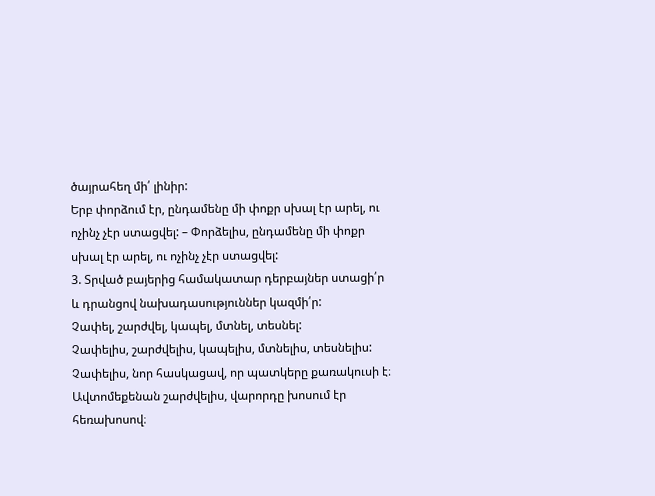ծայրահեղ մի՛ լինիր:
Երբ փորձում էր, ընդամենը մի փոքր սխալ էր արել, ու ոչինչ չէր ստացվել: – Փորձելիս, ընդամենը մի փոքր սխալ էր արել, ու ոչինչ չէր ստացվել:
3. Տրված բայերից համակատար դերբայներ ստացի՛ր և դրանցով նախադասություններ կազմի՛ր:
Չափել, շարժվել, կապել, մտնել, տեսնել:
Չափելիս, շարժվելիս, կապելիս, մտնելիս, տեսնելիս:
Չափելիս, նոր հասկացավ, որ պատկերը քառակուսի է։
Ավտոմեքենան շարժվելիս, վարորդը խոսում էր հեռախոսով։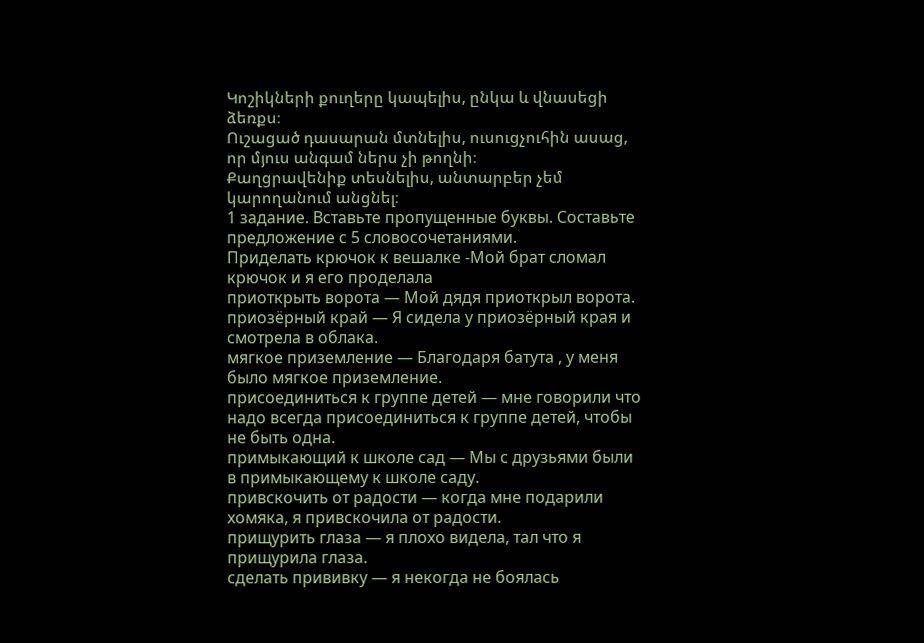Կոշիկների քուղերը կապելիս, ընկա և վնասեցի ձեռքս։
Ուշացած դասարան մտնելիս, ուսուցչուհին ասաց, որ մյուս անգամ ներս չի թողնի։
Քաղցրավենիք տեսնելիս, անտարբեր չեմ կարողանում անցնել։
1 задание. Вставьте пропущенные буквы. Составьте предложение с 5 словосочетаниями.
Приделать крючок к вешалке -Мой брат сломал крючок и я его проделала
приоткрыть ворота — Мой дядя приоткрыл ворота.
приозёрный край — Я сидела у приозёрный края и смотрела в облака.
мягкое приземление — Благодаря батута , у меня было мягкое приземление.
присоединиться к группе детей — мне говорили что надо всегда присоединиться к группе детей, чтобы не быть одна.
примыкающий к школе сад — Мы с друзьями были в примыкающему к школе саду.
привскочить от радости — когда мне подарили хомяка, я привскочила от радости.
прищурить глаза — я плохо видела, тал что я прищурила глаза.
сделать прививку — я некогда не боялась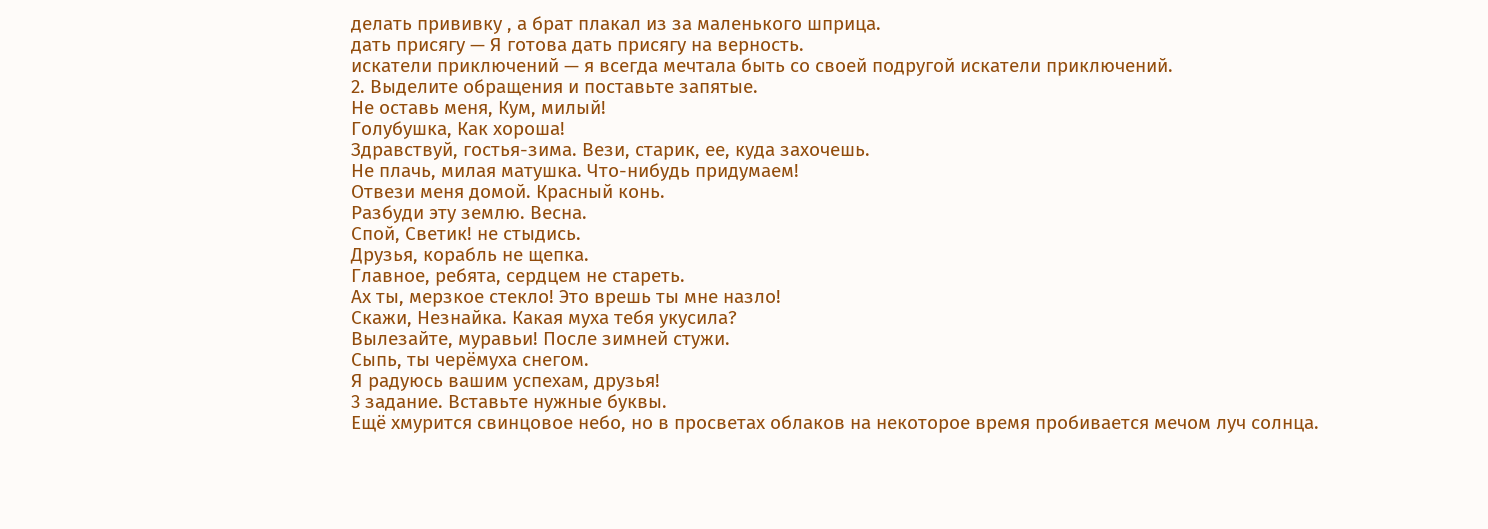делать прививку , а брат плакал из за маленького шприца.
дать присягу — Я готова дать присягу на верность.
искатели приключений — я всегда мечтала быть со своей подругой искатели приключений.
2. Выделите обращения и поставьте запятые.
Не оставь меня, Кум, милый!
Голубушка, Как хороша!
Здравствуй, гостья-зима. Вези, старик, ее, куда захочешь.
Не плачь, милая матушка. Что-нибудь придумаем!
Отвези меня домой. Красный конь.
Разбуди эту землю. Весна.
Спой, Светик! не стыдись.
Друзья, корабль не щепка.
Главное, ребята, сердцем не стареть.
Ах ты, мерзкое стекло! Это врешь ты мне назло!
Скажи, Незнайка. Какая муха тебя укусила?
Вылезайте, муравьи! После зимней стужи.
Сыпь, ты черёмуха снегом.
Я радуюсь вашим успехам, друзья!
3 задание. Вставьте нужные буквы.
Ещё хмурится свинцовое небо, но в просветах облаков на некоторое время пробивается мечом луч солнца.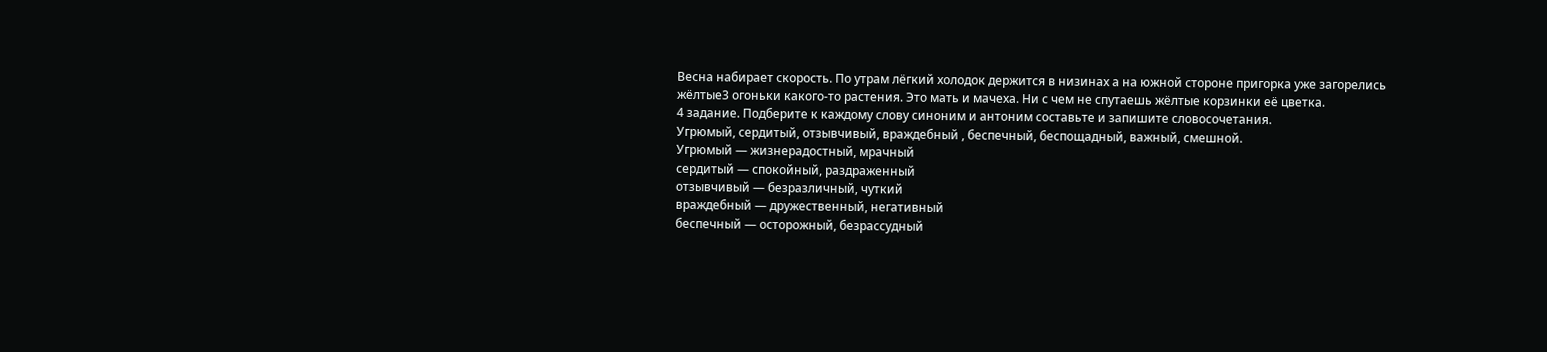Весна набирает скорость. По утрам лёгкий холодок держится в низинах а на южной стороне пригорка уже загорелись жёлтые3 огоньки какого-то растения. Это мать и мачеха. Ни с чем не спутаешь жёлтые корзинки её цветка.
4 задание. Подберите к каждому слову синоним и антоним составьте и запишите словосочетания.
Угрюмый, сердитый, отзывчивый, враждебный , беспечный, беспощадный, важный, смешной.
Угрюмый — жизнерадостный, мрачный
сердитый — спокойный, раздраженный
отзывчивый — безразличный, чуткий
враждебный — дружественный, негативный
беспечный — осторожный, безрассудный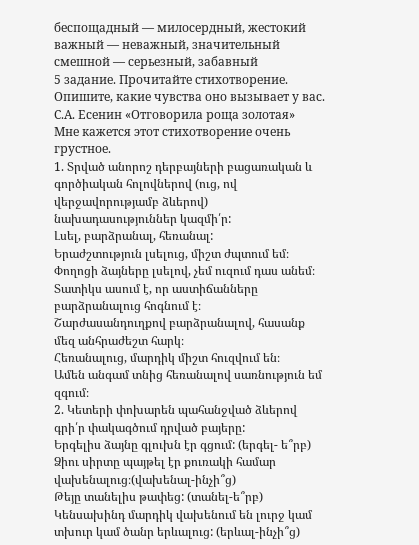беспощадный — милосердный, жестокий
важный — неважный, значительный
смешной — серьезный, забавный
5 задание. Прочитайте стихотворение. Опишите, какие чувства оно вызывает у вас.
С.А. Есенин «Отговорила роща золотая»
Мне кажется этот стихотворение очень грустное.
1. Տրված անորոշ դերբայների բացառական և գործիական հոլովներով (ուց, ով վերջավորությամբ ձևերով) նախադասություններ կազմի՛ր:
Լսել, բարձրանալ, հեռանալ:
Երաժշտություն լսելուց, միշտ ժպտում եմ։
Փողոցի ձայները լսելով, չեմ ուզում դաս անեմ։
Տատիկս ասում է, որ աստիճանները բարձրանալուց հոգնում է։
Շարժասանդուղքով բարձրանալով, հասանք մեզ անհրաժեշտ հարկ։
Հեռանալուց, մարդիկ միշտ հուզվում են։
Ամեն անգամ տնից հեռանալով սառնություն եմ զգում։
2. Կետերի փոխարեն պահանջված ձևերով գրի՛ր փակագծում դրված բայերը:
Երգելիս ձայնը գլուխն էր գցում: (երգել- ե՞րբ)
Ձիու սիրտը պայթել էր քուռակի համար վախենալուց։(վախենալ-ինչի՞ց)
Թեյը տանելիս թափեց: (տանել-ե՞րբ)
Կենսախինդ մարդիկ վախենում են լուրջ կամ տխուր կամ ծանր երևալուց: (երևալ-ինչի՞ց)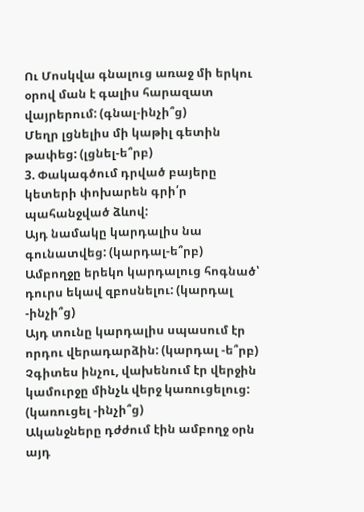Ու Մոսկվա գնալուց առաջ մի երկու օրով ման է գալիս հարազատ վայրերում: (գնալ-ինչի՞ց)
Մեղր լցնելիս մի կաթիլ գետին թափեց: (լցնել-ե՞րբ)
3. Փակագծում դրված բայերը կետերի փոխարեն գրի՛ր պահանջված ձևով:
Այդ նամակը կարդալիս նա գունատվեց: (կարդալ-ե՞րբ)
Ամբողջը երեկո կարդալուց հոգնած՝ դուրս եկավ զբոսնելու: (կարդալ -ինչի՞ց)
Այդ տունը կարդալիս սպասում էր որդու վերադարձին: (կարդալ -ե՞րբ)
Չգիտես ինչու, վախենում էր վերջին կամուրջը մինչև վերջ կառուցելուց: (կառուցել -ինչի՞ց)
Ականջները դժժում էին ամբողջ օրն այդ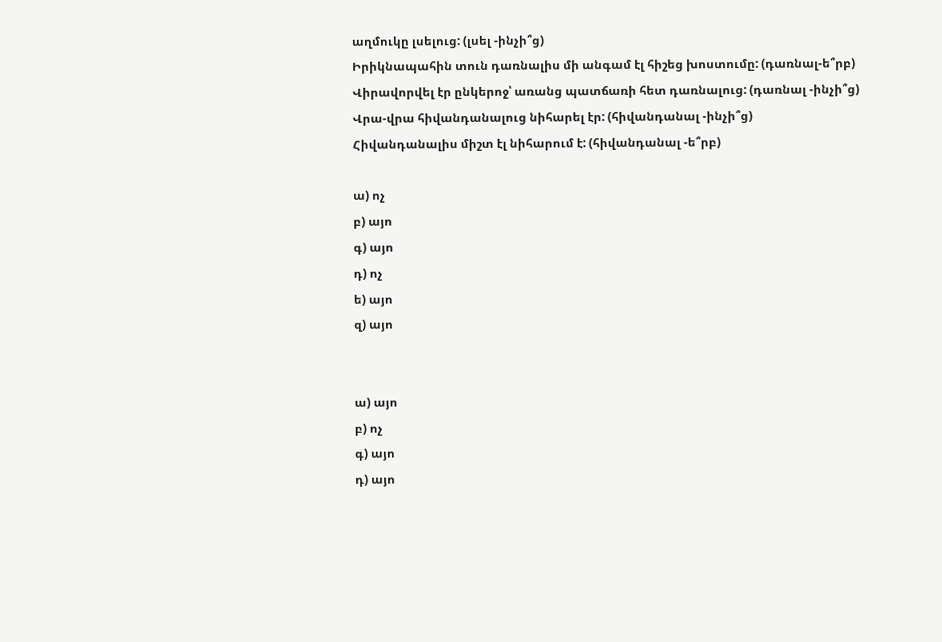աղմուկը լսելուց: (լսել -ինչի՞ց)
Իրիկնապահին տուն դառնալիս մի անգամ էլ հիշեց խոստումը: (դառնալ-ե՞րբ)
Վիրավորվել էր ընկերոջ՝ առանց պատճառի հետ դառնալուց: (դառնալ -ինչի՞ց)
Վրա-վրա հիվանդանալուց նիհարել էր: (հիվանդանալ -ինչի՞ց)
Հիվանդանալիս միշտ էլ նիհարում է: (հիվանդանալ -ե՞րբ)

ա) ոչ
բ) այո
գ) այո
դ) ոչ
ե) այո
զ) այո


ա) այո
բ) ոչ
գ) այո
դ) այո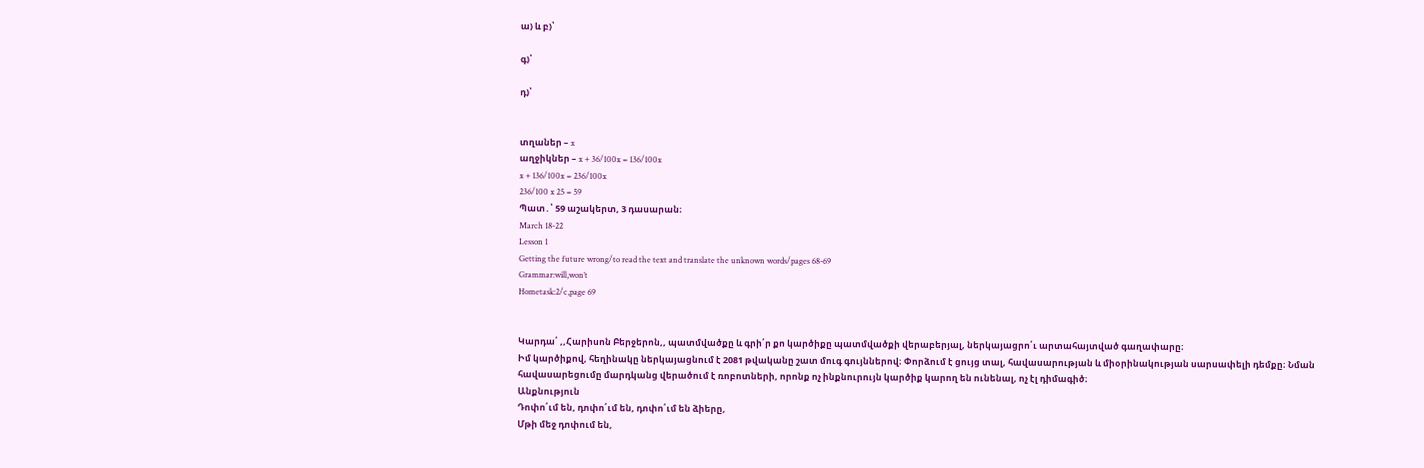ա) և բ)՝

գ)՝

դ)՝


տղաներ – x
աղջիկներ – x + 36/100x = 136/100x
x + 136/100x = 236/100x
236/100 x 25 = 59
Պատ․՝ 59 աշակերտ, 3 դասարան։
March 18-22
Lesson 1
Getting the future wrong/to read the text and translate the unknown words/pages 68-69
Grammar:will,won’t
Hometask:2/c,page 69


Կարդա՛ ,,Հարիսոն Բերջերոն,, պատմվածքը և գրի՛ր քո կարծիքը պատմվածքի վերաբերյալ, ներկայացրո՛ւ արտահայտված գաղափարը։
Իմ կարծիքով, հեղինակը ներկայացնում է 2081 թվականը շատ մուգ գույններով։ Փորձում է ցույց տալ, հավասարության և միօրինակության սարսափելի դեմքը։ Նման հավասարեցումը մարդկանց վերածում է ռոբոտների, որոնք ոչ ինքնուրույն կարծիք կարող են ունենալ, ոչ էլ դիմագիծ։
Անքնություն
Դոփո՛ւմ են, դոփո՛ւմ են, դոփո՛ւմ են ձիերը,
Մթի մեջ դոփում են,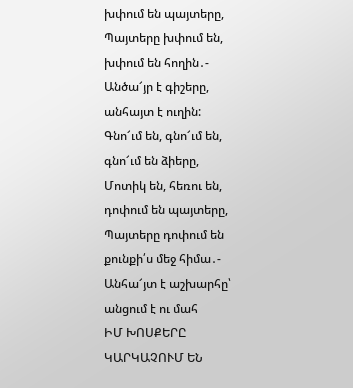խփում են պայտերը,
Պայտերը խփում են, խփում են հողին․-
Անծա՜յր է գիշերը, անհայտ է ուղին:
Գնո՜ւմ են, գնո՜ւմ են, գնո՜ւմ են ձիերը,
Մոտիկ են, հեռու են, դոփում են պայտերը,
Պայտերը դոփում են քունքի՛ս մեջ հիմա․-
Անհա՜յտ է աշխարհը՝ անցում է ու մահ
ԻՄ ԽՈՍՔԵՐԸ ԿԱՐԿԱՉՈՒՄ ԵՆ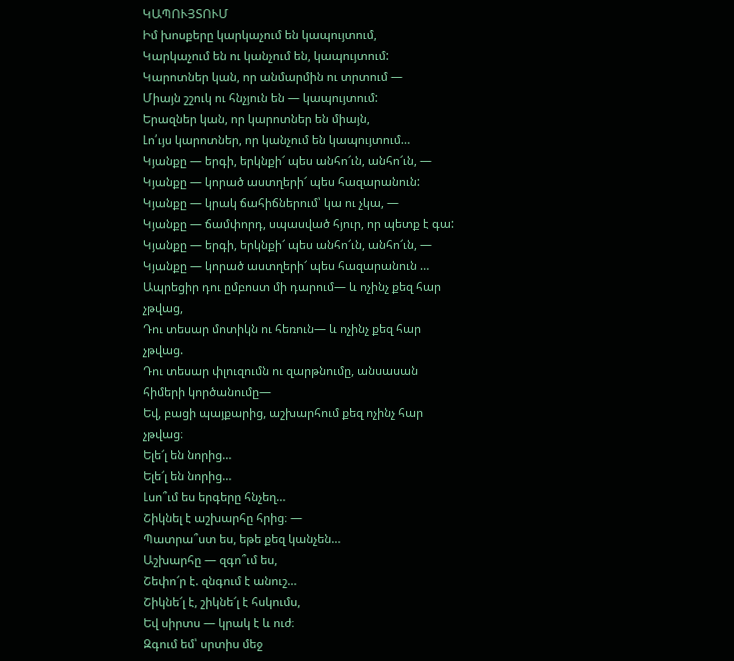ԿԱՊՈՒՅՏՈՒՄ
Իմ խոսքերը կարկաչում են կապույտում,
Կարկաչում են ու կանչում են, կապույտում:
Կարոտներ կան, որ անմարմին ու տրտում —
Միայն շշուկ ու հնչյուն են — կապույտում:
Երազներ կան, որ կարոտներ են միայն,
Լո՛ւյս կարոտներ, որ կանչում են կապույտում…
Կյանքը — երգի, երկնքի՜ պես անհո՜ւն, անհո՜ւն, —
Կյանքը — կորած աստղերի՜ պես հազարանուն:
Կյանքը — կրակ ճահիճներում՝ կա ու չկա, —
Կյանքը — ճամփորդ, սպասված հյուր, որ պետք է գա:
Կյանքը — երգի, երկնքի՜ պես անհո՜ւն, անհո՜ւն, —
Կյանքը — կորած աստղերի՜ պես հազարանուն …
Ապրեցիր դու ըմբոստ մի դարում— և ոչինչ քեզ հար
չթվաց,
Դու տեսար մոտիկն ու հեռուն— և ոչինչ քեզ հար
չթվաց.
Դու տեսար փլուզումն ու զարթնումը, անսասան
հիմերի կործանումը—
Եվ, բացի պայքարից, աշխարհում քեզ ոչինչ հար
չթվաց։
Ելե՜լ են նորից…
Ելե՜լ են նորից…
Լսո՞ւմ ես երգերը հնչեղ…
Շիկնել է աշխարհը հրից։ —
Պատրա՞ստ ես, եթե քեզ կանչեն…
Աշխարհը — զգո՞ւմ ես,
Շեփո՜ր է. զնգում է անուշ…
Շիկնե՜լ է, շիկնե՜լ է հսկումս,
Եվ սիրտս — կրակ է և ուժ։
Զգում եմ՝ սրտիս մեջ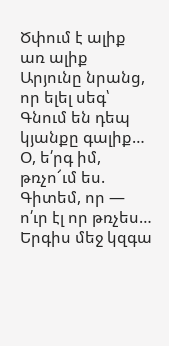Ծփում է ալիք առ ալիք
Արյունը նրանց, որ ելել սեգ՝
Գնում են դեպ կյանքը գալիք…
Օ, ե՛րգ իմ, թռչո՜ւմ ես.
Գիտեմ, որ — ո՛ւր էլ որ թռչես…
Երգիս մեջ կզգա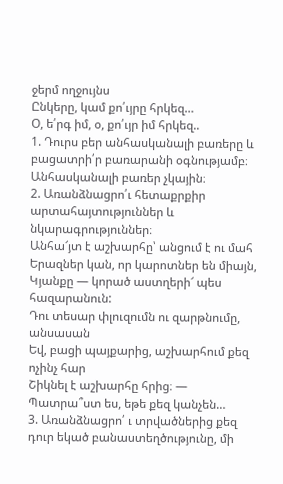ջերմ ողջույնս
Ընկերը, կամ քո՛ւյրը հրկեզ…
Օ, ե՛րգ իմ, օ, քո՛ւյր իմ հրկեզ..
1. Դուրս բեր անհասկանալի բառերը և բացատրի՛ր բառարանի օգնությամբ։
Անհասկանալի բառեր չկային։
2. Առանձնացրո՛ւ հետաքրքիր արտահայտություններ և նկարագրություններ։
Անհա՜յտ է աշխարհը՝ անցում է ու մահ
Երազներ կան, որ կարոտներ են միայն,
Կյանքը — կորած աստղերի՜ պես հազարանուն:
Դու տեսար փլուզումն ու զարթնումը, անսասան
Եվ, բացի պայքարից, աշխարհում քեզ ոչինչ հար
Շիկնել է աշխարհը հրից։ —
Պատրա՞ստ ես, եթե քեզ կանչեն…
3. Առանձնացրո՛ ւ տրվածներից քեզ դուր եկած բանաստեղծությունը, մի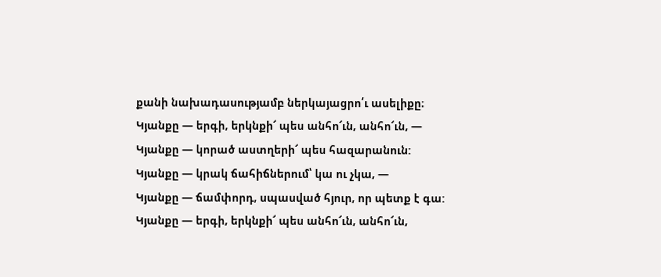քանի նախադասությամբ ներկայացրո՛ւ ասելիքը։
Կյանքը — երգի, երկնքի՜ պես անհո՜ւն, անհո՜ւն, —
Կյանքը — կորած աստղերի՜ պես հազարանուն:
Կյանքը — կրակ ճահիճներում՝ կա ու չկա, —
Կյանքը — ճամփորդ, սպասված հյուր, որ պետք է գա:
Կյանքը — երգի, երկնքի՜ պես անհո՜ւն, անհո՜ւն,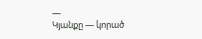—
Կյանքը — կորած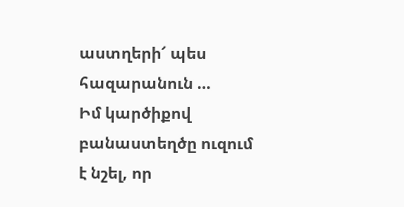աստղերի՜ պես հազարանուն …
Իմ կարծիքով բանաստեղծը ուզում է նշել, որ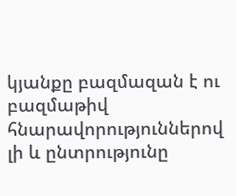կյանքը բազմազան է ու բազմաթիվ հնարավորություններով լի և ընտրությունը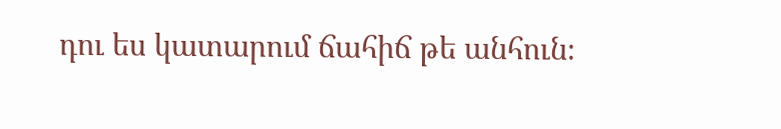դու ես կատարում ճահիճ թե անհուն։